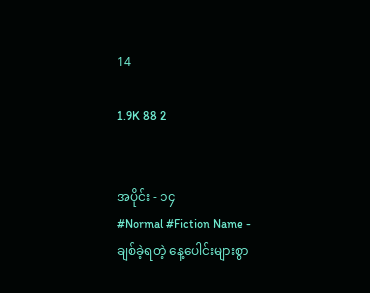14

1.9K 88 2


အပိုင်း - ၁၄
#Normal #Fiction Name -
ချစ်ခဲ့ရတဲ့ နေ့ပေါင်းများစွာ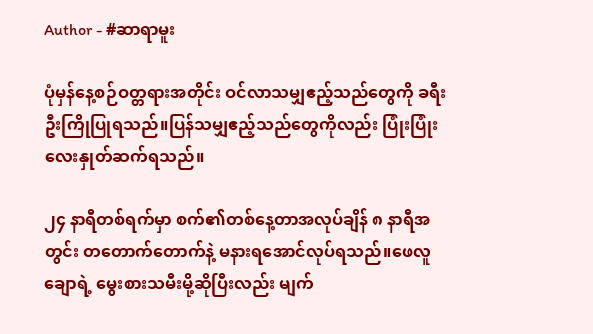Author - #ဆာရာမူး

ပုံမှန်နေ့စဉ်ဝတ္တရားအတိုင်း ဝင်လာသမျှဧည့်သည်တွေကို ခရီးဦးကြိုပြုရသည်။ပြန်သမျှဧည့်သည်တွေကိုလည်း ပြုံးပြုံးလေးနှုတ်ဆက်ရသည်။

၂၄ နာရီတစ်ရက်မှာ စက်၏တစ်နေ့တာအလုပ်ချိန် ၈ နာရီအတွင်း တတောက်တောက်နဲ့ မနားရအောင်လုပ်ရသည်။ဖေလူချောရဲ့ မွေးစားသမီးမို့ဆိုပြီးလည်း မျက်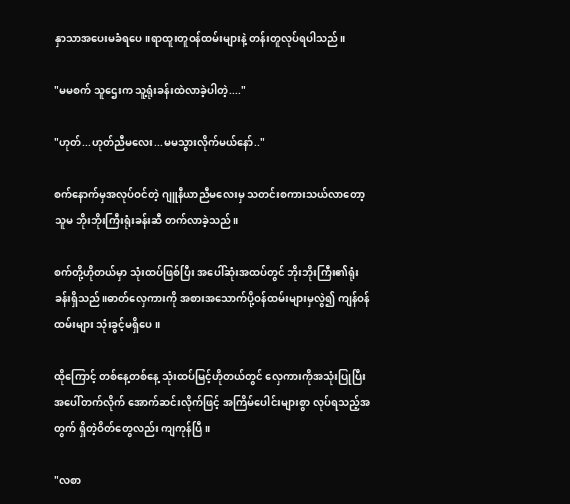နှာသာအပေးမခံရပေ။ရာထူးတူဝန်ထမ်းများနဲ့ တန်းတူလုပ်ရပါသည်။

"မမစက် သူဌေးက သူ့ရုံးခန်းထဲလာခဲ့ပါတဲ့...."

"ဟုတ်...ဟုတ်ညီမလေး...မမသွားလိုက်မယ်နော်.."

စက်နောက်မှအလုပ်ဝင်တဲ့ ဂျူနီယာညီမလေးမှ သတင်းစကားသယ်လာတော့ သူမ ဘိုးဘိုးကြီးရုံးခန်းဆီ တက်လာခဲ့သည်။

စက်တို့ဟိုတယ်မှာ သုံးထပ်ဖြစ်ပြီး အပေါ်ဆုံးအထပ်တွင် ဘိုးဘိုးကြီး၏ရုံးခန်းရှိသည်။ဓာတ်လှေကားကို အစားအသောက်ပို့ဝန်ထမ်းများမှလွဲ၍ ကျန်ဝန်ထမ်းများ သုံးခွင့်မရှိပေ။

ထိုကြောင့် တစ်နေ့‌တစ်နေ့ သုံးထပ်မြင့်ဟိုတယ်တွင် လှေကားကိုအသုံးပြုပြီး အပေါ်တက်လိုက် အောက်ဆင်းလိုက်ဖြင့် အကြိမ်ပေါင်းများစွာ လုပ်ရသည့်အတွက် ရှိတဲ့ဝိတ်တွေလည်း ကျကုန်ပြီ။

"လစာ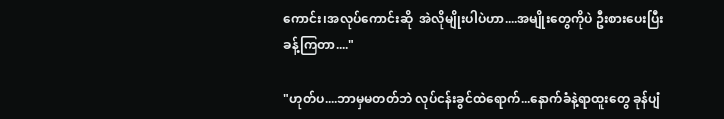ကောင်း၊အလုပ်ကောင်းဆို  အဲလိုမျိုးပါပဲဟာ....အမျိုးတွေကိုပဲ ဦးစားပေးပြီး ခန့်ကြတာ...."

"ဟုတ်ပ....ဘာမှမတတ်ဘဲ လုပ်ငန်းခွင်ထဲရောက်...နောက်ခံနဲ့ရာထူးတွေ ခုန်ပျံ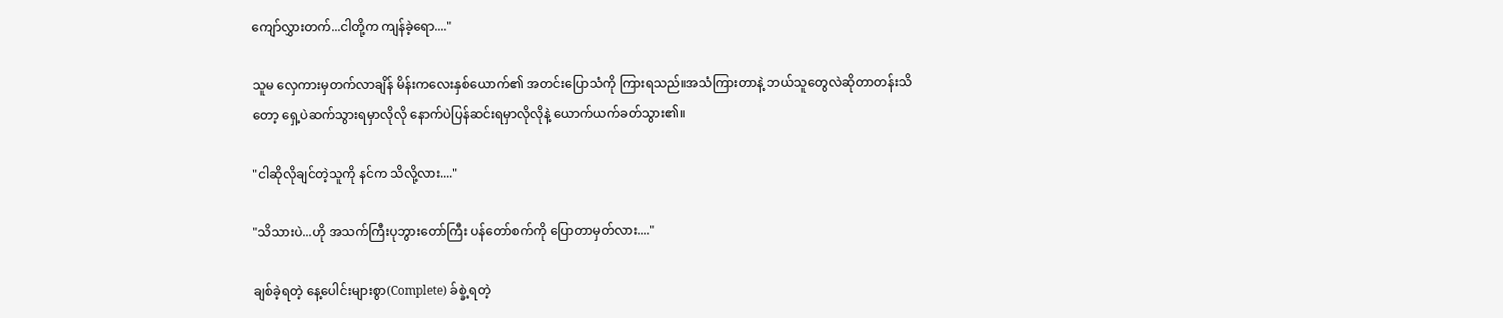ကျော်လွှားတက်...ငါတို့က ကျန်ခဲ့ရော...."

သူမ လှေကားမှတက်လာချိန် မိန်းကလေးနှစ်ယောက်၏ အတင်းပြောသံကို ကြားရသည်။အသံကြားတာနဲ့ ဘယ်သူတွေလဲဆိုတာတန်းသိတော့ ရှေ့ပဲဆက်သွားရမှာလိုလို နောက်ပဲပြန်ဆင်းရမှာလိုလိုနဲ့ ယောက်ယက်ခတ်သွား၏။

"ငါဆိုလိုချင်တဲ့သူကို နင်က သိလို့လား...."

"သိသားပဲ...ဟို အသက်ကြီးပုဘွားတော်ကြီး ပန်တော်စက်ကို ပြောတာမှတ်လား...."

ချစ်ခဲ့ရတဲ့ နေ့ပေါင်းများစွာ(Complete) ခ်စ္ခဲ့ရတဲ့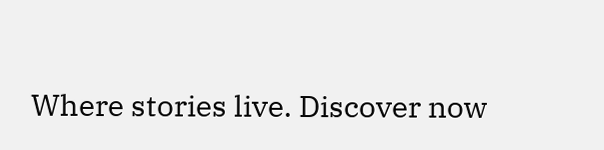Where stories live. Discover now